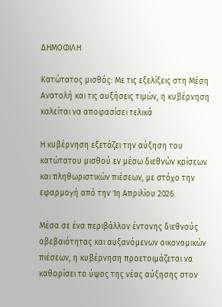ΔΗΜΟΦΙΛΗ

Κατώτατος μισθός: Με τις εξελίξεις στη Μέση Ανατολή και τις αυξήσεις τιμών, η κυβέρνηση καλείται να αποφασίσει τελικά

Η κυβέρνηση εξετάζει την αύξηση του κατώτατου μισθού εν μέσω διεθνών κρίσεων και πληθωριστικών πιέσεων, με στόχο την εφαρμογή από την 1η Απριλίου 2026.

Μέσα σε ένα περιβάλλον έντονης διεθνούς αβεβαιότητας και αυξανόμενων οικονομικών πιέσεων, η κυβέρνηση προετοιμάζεται να καθορίσει το ύψος της νέας αύξησης στον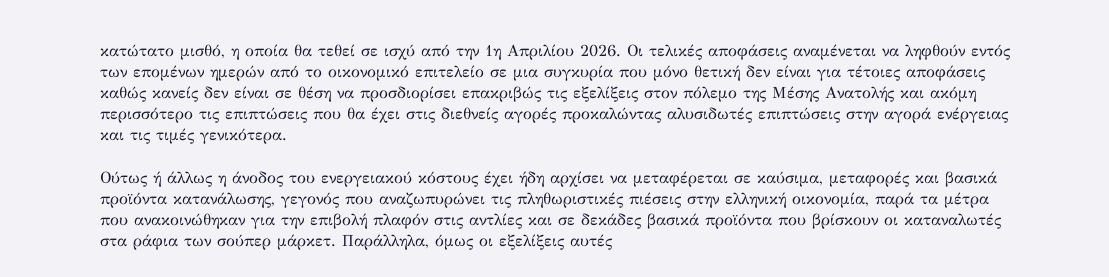κατώτατο μισθό, η οποία θα τεθεί σε ισχύ από την 1η Απριλίου 2026. Οι τελικές αποφάσεις αναμένεται να ληφθούν εντός των επομένων ημερών από το οικονομικό επιτελείο σε μια συγκυρία που μόνο θετική δεν είναι για τέτοιες αποφάσεις καθώς κανείς δεν είναι σε θέση να προσδιορίσει επακριβώς τις εξελίξεις στον πόλεμο της Μέσης Ανατολής και ακόμη περισσότερο τις επιπτώσεις που θα έχει στις διεθνείς αγορές προκαλώντας αλυσιδωτές επιπτώσεις στην αγορά ενέργειας και τις τιμές γενικότερα.

Ούτως ή άλλως η άνοδος του ενεργειακού κόστους έχει ήδη αρχίσει να μεταφέρεται σε καύσιμα, μεταφορές και βασικά προϊόντα κατανάλωσης, γεγονός που αναζωπυρώνει τις πληθωριστικές πιέσεις στην ελληνική οικονομία, παρά τα μέτρα που ανακοινώθηκαν για την επιβολή πλαφόν στις αντλίες και σε δεκάδες βασικά προϊόντα που βρίσκουν οι καταναλωτές στα ράφια των σούπερ μάρκετ. Παράλληλα, όμως οι εξελίξεις αυτές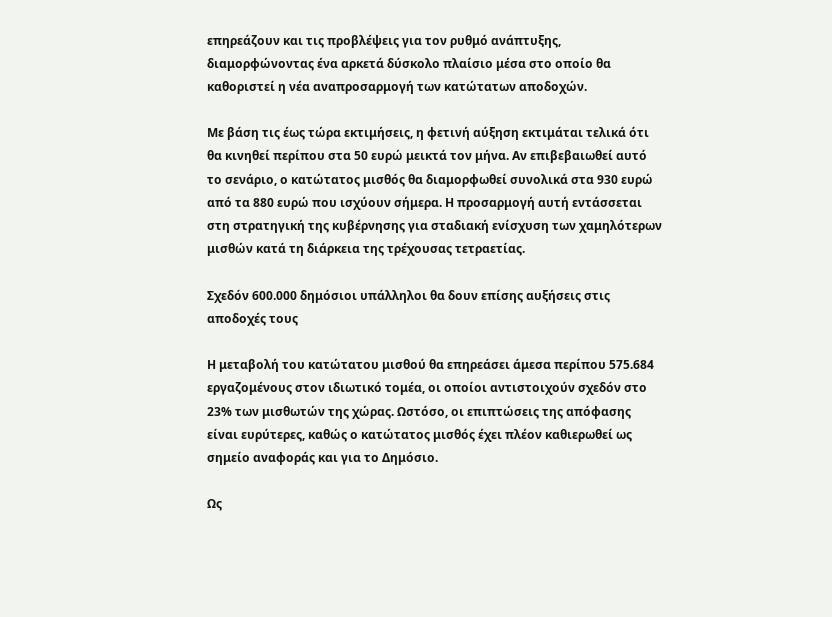επηρεάζουν και τις προβλέψεις για τον ρυθμό ανάπτυξης, διαμορφώνοντας ένα αρκετά δύσκολο πλαίσιο μέσα στο οποίο θα καθοριστεί η νέα αναπροσαρμογή των κατώτατων αποδοχών.

Με βάση τις έως τώρα εκτιμήσεις, η φετινή αύξηση εκτιμάται τελικά ότι θα κινηθεί περίπου στα 50 ευρώ μεικτά τον μήνα. Αν επιβεβαιωθεί αυτό το σενάριο, ο κατώτατος μισθός θα διαμορφωθεί συνολικά στα 930 ευρώ από τα 880 ευρώ που ισχύουν σήμερα. Η προσαρμογή αυτή εντάσσεται στη στρατηγική της κυβέρνησης για σταδιακή ενίσχυση των χαμηλότερων μισθών κατά τη διάρκεια της τρέχουσας τετραετίας.

Σχεδόν 600.000 δημόσιοι υπάλληλοι θα δουν επίσης αυξήσεις στις αποδοχές τους

Η μεταβολή του κατώτατου μισθού θα επηρεάσει άμεσα περίπου 575.684 εργαζομένους στον ιδιωτικό τομέα, οι οποίοι αντιστοιχούν σχεδόν στο 23% των μισθωτών της χώρας. Ωστόσο, οι επιπτώσεις της απόφασης είναι ευρύτερες, καθώς ο κατώτατος μισθός έχει πλέον καθιερωθεί ως σημείο αναφοράς και για το Δημόσιο.

Ως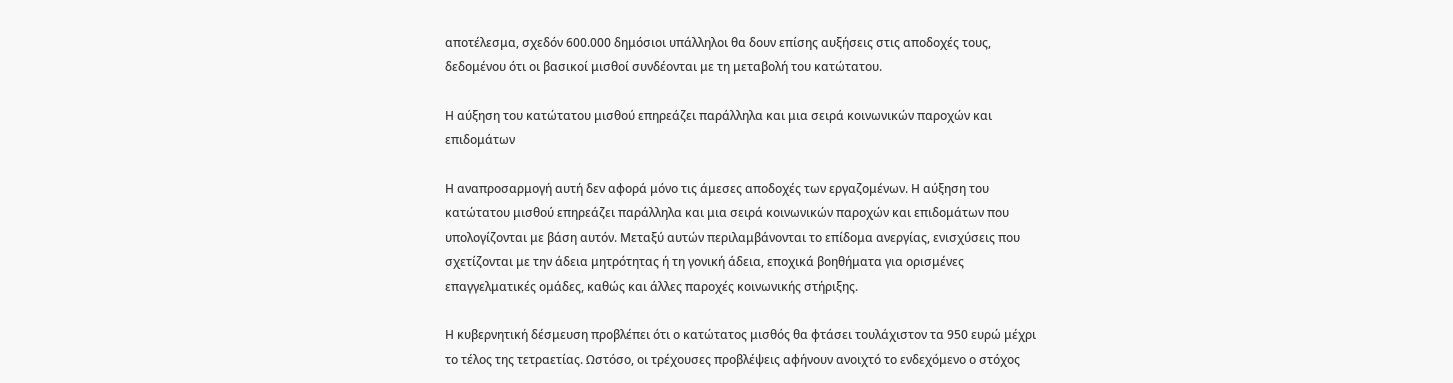αποτέλεσμα, σχεδόν 600.000 δημόσιοι υπάλληλοι θα δουν επίσης αυξήσεις στις αποδοχές τους, δεδομένου ότι οι βασικοί μισθοί συνδέονται με τη μεταβολή του κατώτατου.

Η αύξηση του κατώτατου μισθού επηρεάζει παράλληλα και μια σειρά κοινωνικών παροχών και επιδομάτων

Η αναπροσαρμογή αυτή δεν αφορά μόνο τις άμεσες αποδοχές των εργαζομένων. Η αύξηση του κατώτατου μισθού επηρεάζει παράλληλα και μια σειρά κοινωνικών παροχών και επιδομάτων που υπολογίζονται με βάση αυτόν. Μεταξύ αυτών περιλαμβάνονται το επίδομα ανεργίας, ενισχύσεις που σχετίζονται με την άδεια μητρότητας ή τη γονική άδεια, εποχικά βοηθήματα για ορισμένες επαγγελματικές ομάδες, καθώς και άλλες παροχές κοινωνικής στήριξης.

Η κυβερνητική δέσμευση προβλέπει ότι ο κατώτατος μισθός θα φτάσει τουλάχιστον τα 950 ευρώ μέχρι το τέλος της τετραετίας. Ωστόσο, οι τρέχουσες προβλέψεις αφήνουν ανοιχτό το ενδεχόμενο ο στόχος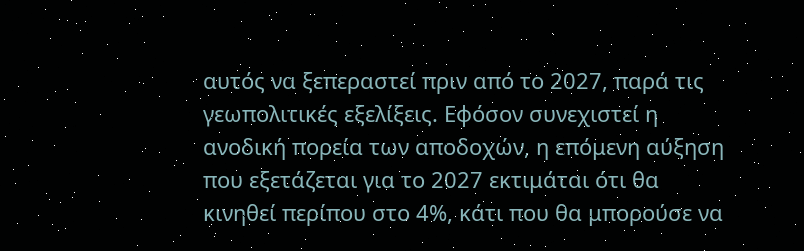αυτός να ξεπεραστεί πριν από το 2027, παρά τις γεωπολιτικές εξελίξεις. Εφόσον συνεχιστεί η ανοδική πορεία των αποδοχών, η επόμενη αύξηση που εξετάζεται για το 2027 εκτιμάται ότι θα κινηθεί περίπου στο 4%, κάτι που θα μπορούσε να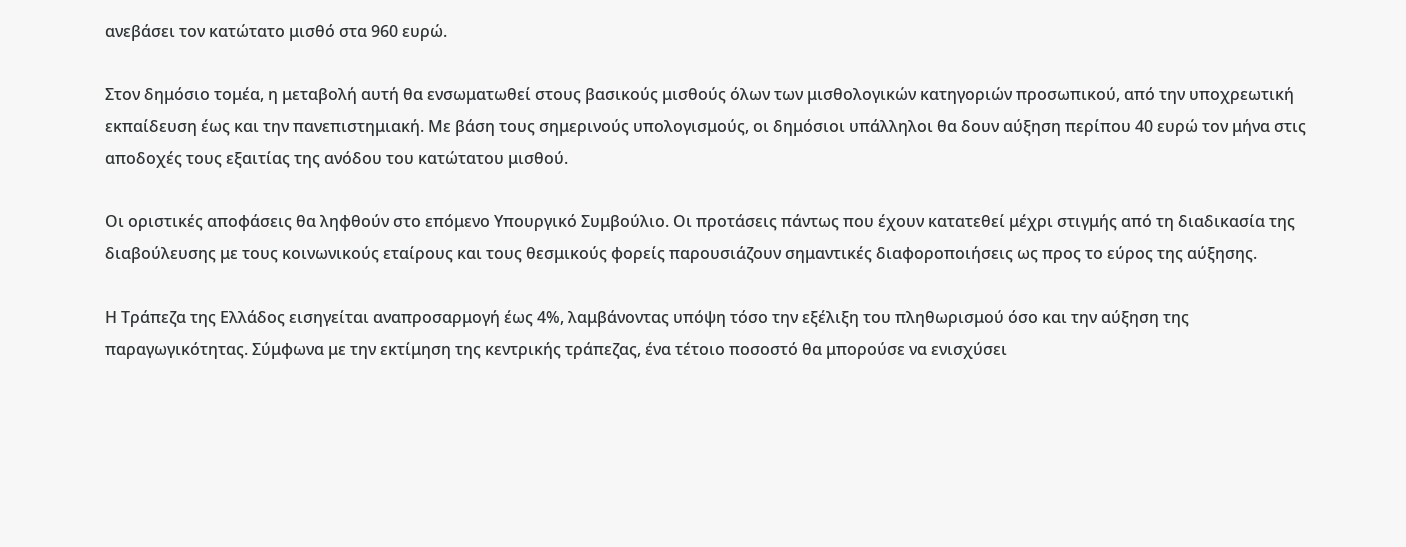ανεβάσει τον κατώτατο μισθό στα 960 ευρώ.

Στον δημόσιο τομέα, η μεταβολή αυτή θα ενσωματωθεί στους βασικούς μισθούς όλων των μισθολογικών κατηγοριών προσωπικού, από την υποχρεωτική εκπαίδευση έως και την πανεπιστημιακή. Με βάση τους σημερινούς υπολογισμούς, οι δημόσιοι υπάλληλοι θα δουν αύξηση περίπου 40 ευρώ τον μήνα στις αποδοχές τους εξαιτίας της ανόδου του κατώτατου μισθού.

Οι οριστικές αποφάσεις θα ληφθούν στο επόμενο Υπουργικό Συμβούλιο. Οι προτάσεις πάντως που έχουν κατατεθεί μέχρι στιγμής από τη διαδικασία της διαβούλευσης με τους κοινωνικούς εταίρους και τους θεσμικούς φορείς παρουσιάζουν σημαντικές διαφοροποιήσεις ως προς το εύρος της αύξησης.

Η Τράπεζα της Ελλάδος εισηγείται αναπροσαρμογή έως 4%, λαμβάνοντας υπόψη τόσο την εξέλιξη του πληθωρισμού όσο και την αύξηση της παραγωγικότητας. Σύμφωνα με την εκτίμηση της κεντρικής τράπεζας, ένα τέτοιο ποσοστό θα μπορούσε να ενισχύσει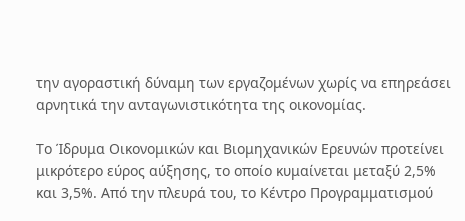την αγοραστική δύναμη των εργαζομένων χωρίς να επηρεάσει αρνητικά την ανταγωνιστικότητα της οικονομίας.

Το Ίδρυμα Οικονομικών και Βιομηχανικών Ερευνών προτείνει μικρότερο εύρος αύξησης, το οποίο κυμαίνεται μεταξύ 2,5% και 3,5%. Από την πλευρά του, το Κέντρο Προγραμματισμού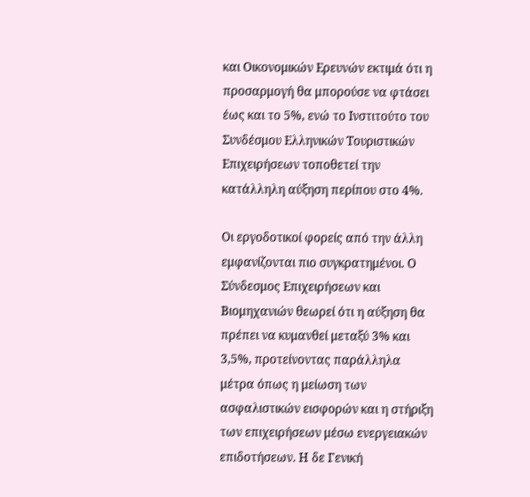και Οικονομικών Ερευνών εκτιμά ότι η προσαρμογή θα μπορούσε να φτάσει έως και το 5%, ενώ το Ινστιτούτο του Συνδέσμου Ελληνικών Τουριστικών Επιχειρήσεων τοποθετεί την κατάλληλη αύξηση περίπου στο 4%.

Οι εργοδοτικοί φορείς από την άλλη εμφανίζονται πιο συγκρατημένοι. Ο Σύνδεσμος Επιχειρήσεων και Βιομηχανιών θεωρεί ότι η αύξηση θα πρέπει να κυμανθεί μεταξύ 3% και 3,5%, προτείνοντας παράλληλα μέτρα όπως η μείωση των ασφαλιστικών εισφορών και η στήριξη των επιχειρήσεων μέσω ενεργειακών επιδοτήσεων. Η δε Γενική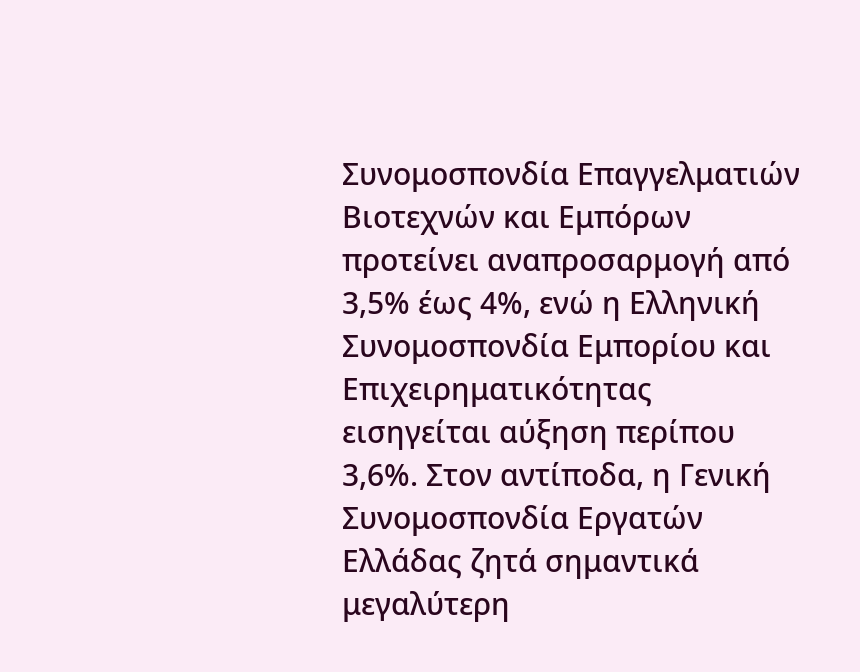Συνομοσπονδία Επαγγελματιών Βιοτεχνών και Εμπόρων προτείνει αναπροσαρμογή από 3,5% έως 4%, ενώ η Ελληνική Συνομοσπονδία Εμπορίου και Επιχειρηματικότητας εισηγείται αύξηση περίπου 3,6%. Στον αντίποδα, η Γενική Συνομοσπονδία Εργατών Ελλάδας ζητά σημαντικά μεγαλύτερη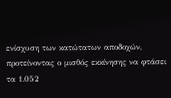ενίσχυση των κατώτατων αποδοχών, προτείνοντας ο μισθός εκκίνησης να φτάσει τα 1.052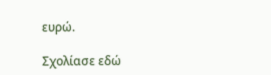ευρώ.

Σχολίασε εδώ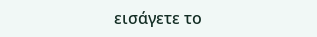εισάγετε το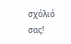σχόλιό σας!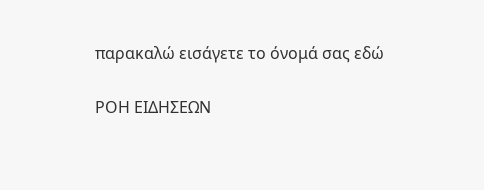παρακαλώ εισάγετε το όνομά σας εδώ

ΡΟΗ ΕΙΔΗΣΕΩΝ